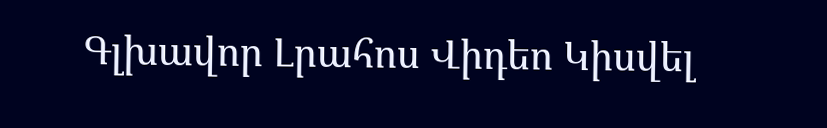Գլխավոր Լրահոս Վիդեո Կիսվել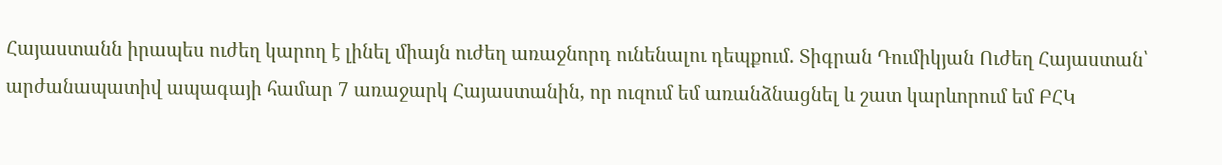Հայաստանն իրապես ուժեղ կարող է լինել միայն ուժեղ առաջնորդ ունենալու դեպքում. Տիգրան Դումիկյան Ուժեղ Հայաստան՝ արժանապատիվ ապագայի համար 7 առաջարկ Հայաստանին, որ ուզում եմ առանձնացնել և շատ կարևորում եմ ԲՀԿ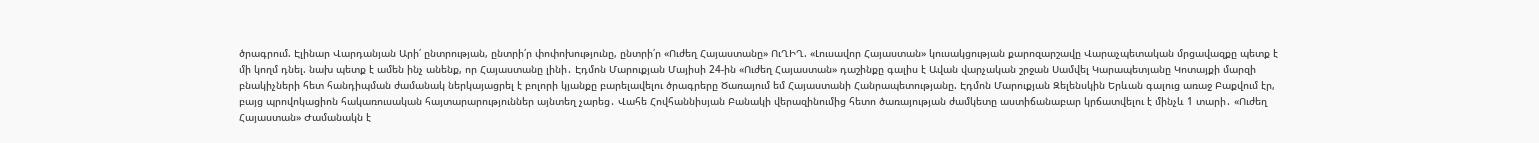ծրագրում. Էլինար Վարդանյան Արի՛ ընտրության, ընտրի՛ր փոփոխությունը, ընտրի՛ր «Ուժեղ Հայաստանը» ՈւՂԻՂ. «Լուսավոր Հայաստան» կուսակցության քարոզարշավը Վարաչպետական մրցավազքը պետք է մի կողմ դնել. նախ պետք է ամեն ինչ անենք, որ Հայաստանը լինի․ Էդմոն Մարուքյան Մայիսի 24-ին «Ուժեղ Հայաստան» դաշինքը գալիս է Ավան վարչական շրջան Սամվել Կարապետյանը Կոտայքի մարզի բնակիչների հետ հանդիպման ժամանակ ներկայացրել է բոլորի կյանքը բարելավելու ծրագրերը Ծառայում եմ Հայաստանի Հանրապետությանը. Էդմոն Մարուքյան Զելենսկին Երևան գալուց առաջ Բաքվում էր, բայց պրովոկացիոն հակառուսական հայտարարություններ այնտեղ չարեց․ Վահե Հովհաննիսյան Բանակի վերազինումից հետո ծառայության ժամկետը աստիճանաբար կրճատվելու է մինչև 1 տարի․ «Ուժեղ Հայաստան» Ժամանակն է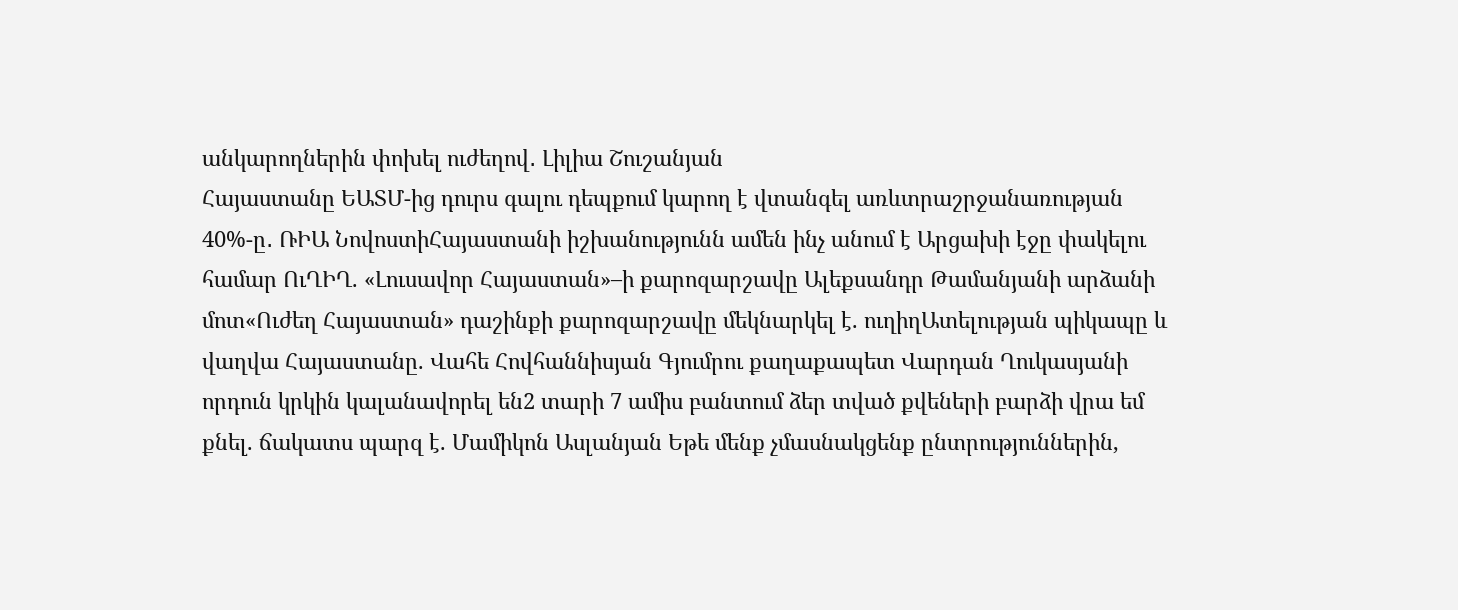անկարողներին փոխել ուժեղով․ Լիլիա Շուշանյան
Հայաստանը ԵԱՏՄ-ից դուրս գալու դեպքում կարող է վտանգել առևտրաշրջանառության 40%-ը․ ՌԻԱ ՆովոստիՀայաստանի իշխանությունն ամեն ինչ անում է Արցախի էջը փակելու համար ՈւՂԻՂ. «Լուսավոր Հայաստան»–ի քարոզարշավը Ալեքսանդր Թամանյանի արձանի մոտ«Ուժեղ Հայաստան» դաշինքի քարոզարշավը մեկնարկել է. ուղիղԱտելության պիկապը և վաղվա Հայաստանը. Վահե Հովհաննիսյան Գյումրու քաղաքապետ Վարդան Ղուկասյանի որդուն կրկին կալանավորել են2 տարի 7 ամիս բանտում ձեր տված քվեների բարձի վրա եմ քնել. ճակատս պարզ է. Մամիկոն Ասլանյան Եթե մենք չմասնակցենք ընտրություններին,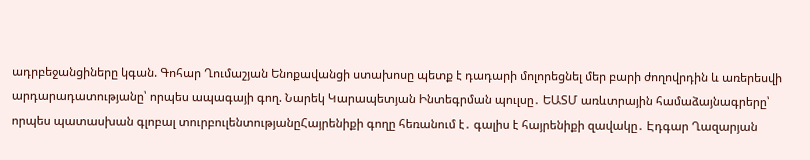ադրբեջանցիները կգան. Գոհար Ղումաշյան Ենոքավանցի ստախոսը պետք է դադարի մոլորեցնել մեր բարի ժողովրդին և առերեսվի արդարադատությանը՝ որպես ապագայի գող. Նարեկ Կարապետյան Ինտեգրման պուլսը․ ԵԱՏՄ առևտրային համաձայնագրերը՝ որպես պատասխան գլոբալ տուրբուլենտությանըՀայրենիքի գողը հեռանում է․ գալիս է հայրենիքի զավակը․ Էդգար Ղազարյան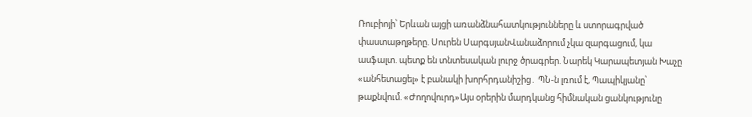Ռուբիոյի՝ Երևան այցի առանձնահատկությունները և ստորագրված փաստաթղթերը. Սուրեն ՍարգսյանՎանաձորում չկա զարգացում, կա ասֆալտ. պետք են տնտեսական լուրջ ծրագրեր. Նարեկ Կարապետյան Խաչը «անհետացել» է բանակի խորհրդանիշից․ ՊՆ-ն լռում է, Պապիկյանը՝ թաքնվում. «Ժողովուրդ»Այս օրերին մարդկանց հիմնական ցանկությունը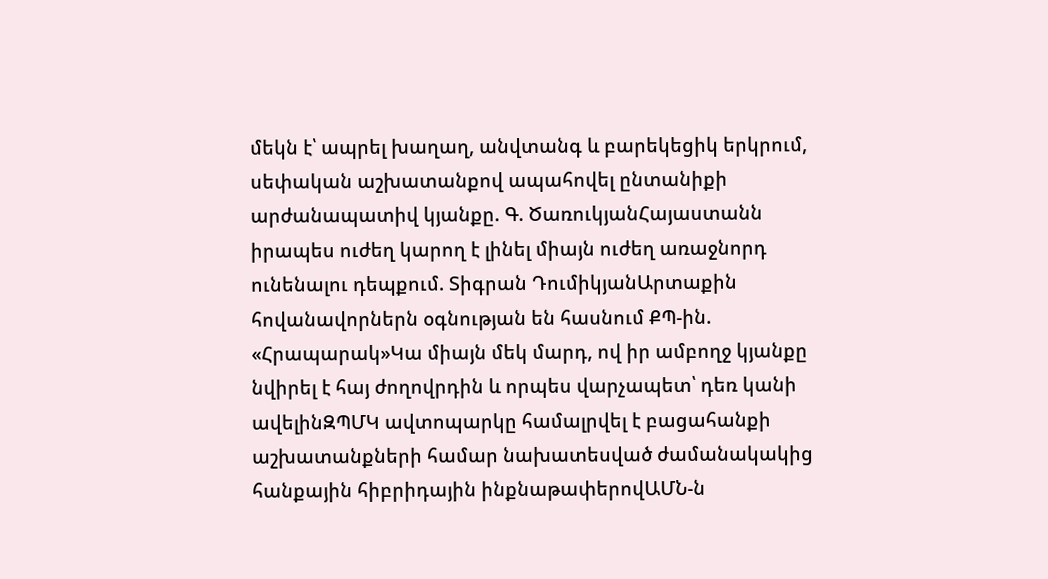մեկն է՝ ապրել խաղաղ, անվտանգ և բարեկեցիկ երկրում, սեփական աշխատանքով ապահովել ընտանիքի արժանապատիվ կյանքը. Գ. ԾառուկյանՀայաստանն իրապես ուժեղ կարող է լինել միայն ուժեղ առաջնորդ ունենալու դեպքում. Տիգրան ԴումիկյանԱրտաքին հովանավորներն օգնության են հասնում ՔՊ-ին. «Հրապարակ»Կա միայն մեկ մարդ, ով իր ամբողջ կյանքը նվիրել է հայ ժողովրդին և որպես վարչապետ՝ դեռ կանի ավելինԶՊՄԿ ավտոպարկը համալրվել է բացահանքի աշխատանքների համար նախատեսված ժամանակակից հանքային հիբրիդային ինքնաթափերովԱՄՆ-ն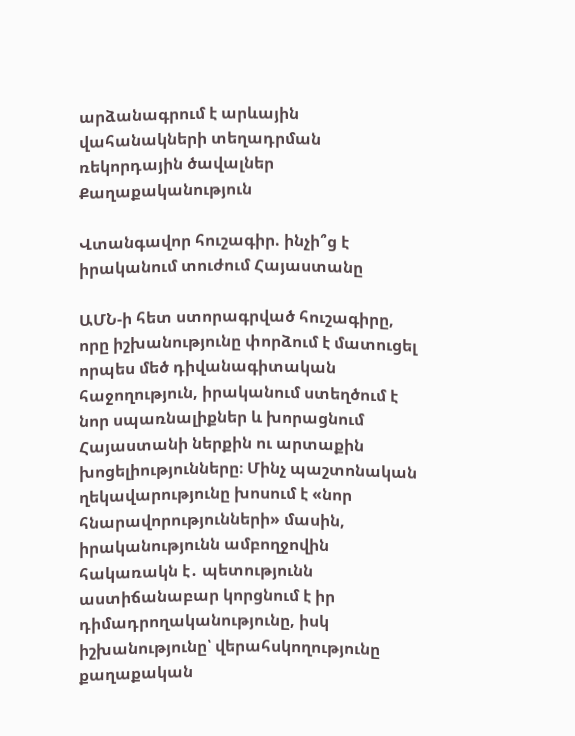արձանագրում է արևային վահանակների տեղադրման ռեկորդային ծավալներ
Քաղաքականություն

Վտանգավոր հուշագիր. ինչի՞ց է իրականում տուժում Հայաստանը

ԱՄՆ-ի հետ ստորագրված հուշագիրը, որը իշխանությունը փորձում է մատուցել որպես մեծ դիվանագիտական հաջողություն, իրականում ստեղծում է նոր սպառնալիքներ և խորացնում Հայաստանի ներքին ու արտաքին խոցելիությունները։ Մինչ պաշտոնական ղեկավարությունը խոսում է «նոր հնարավորությունների» մասին, իրականությունն ամբողջովին հակառակն է․ պետությունն աստիճանաբար կորցնում է իր դիմադրողականությունը, իսկ իշխանությունը՝ վերահսկողությունը քաղաքական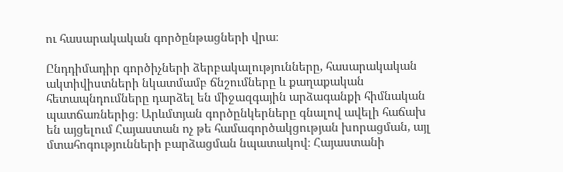ու հասարակական գործընթացների վրա։

Ընդդիմադիր գործիչների ձերբակալությունները, հասարակական ակտիվիստների նկատմամբ ճնշումները և քաղաքական հետապնդումները դարձել են միջազգային արձագանքի հիմնական պատճառներից։ Արևմտյան գործընկերները գնալով ավելի հաճախ են այցելում Հայաստան ոչ թե համագործակցության խորացման, այլ մտահոգությունների բարձացման նպատակով։ Հայաստանի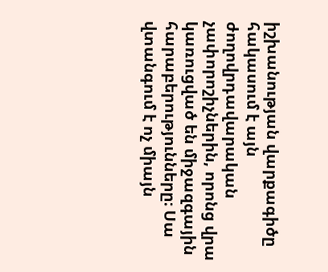իշխանության վարքագիծը հակասում է այն ժողովրդավարական չափորոշիչներին, որոնց վրա կառուցված են միջազգային հարաբերությունները։ Սա վտանգում է ոչ միայն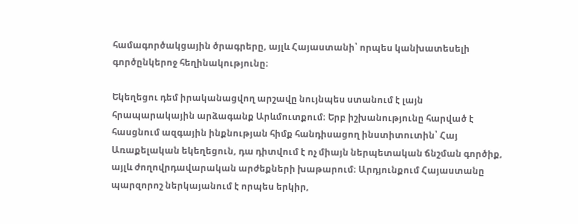համագործակցային ծրագրերը, այլև Հայաստանի՝ որպես կանխատեսելի գործընկերոջ հեղինակությունը։

Եկեղեցու դեմ իրականացվող արշավը նույնպես ստանում է լայն հրապարակային արձագանք Արևմուտքում։ Երբ իշխանությունը հարված է հասցնում ազգային ինքնության հիմք հանդիսացող ինստիտուտին՝ Հայ Առաքելական եկեղեցուն, դա դիտվում է ոչ միայն ներպետական ճնշման գործիք, այլև ժողովրդավարական արժեքների խաթարում։ Արդյունքում Հայաստանը պարզորոշ ներկայանում է որպես երկիր,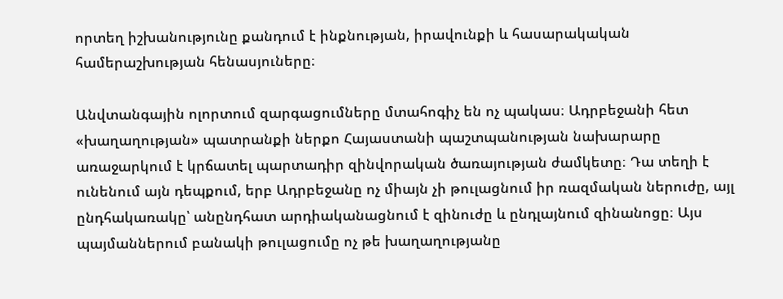որտեղ իշխանությունը քանդում է ինքնության, իրավունքի և հասարակական համերաշխության հենասյուները։

Անվտանգային ոլորտում զարգացումները մտահոգիչ են ոչ պակաս։ Ադրբեջանի հետ «խաղաղության» պատրանքի ներքո Հայաստանի պաշտպանության նախարարը առաջարկում է կրճատել պարտադիր զինվորական ծառայության ժամկետը։ Դա տեղի է ունենում այն դեպքում, երբ Ադրբեջանը ոչ միայն չի թուլացնում իր ռազմական ներուժը, այլ ընդհակառակը՝ անընդհատ արդիականացնում է զինուժը և ընդլայնում զինանոցը։ Այս պայմաններում բանակի թուլացումը ոչ թե խաղաղությանը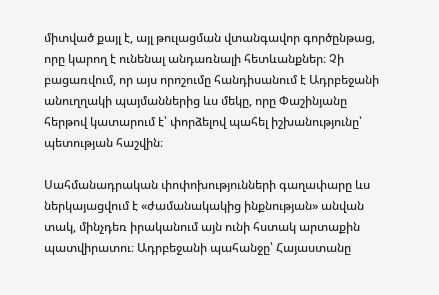միտված քայլ է, այլ թուլացման վտանգավոր գործընթաց, որը կարող է ունենալ անդառնալի հետևանքներ։ Չի բացառվում, որ այս որոշումը հանդիսանում է Ադրբեջանի անուղղակի պայմաններից ևս մեկը, որը Փաշինյանը հերթով կատարում է՝ փորձելով պահել իշխանությունը՝ պետության հաշվին։

Սահմանադրական փոփոխությունների գաղափարը ևս ներկայացվում է «ժամանակակից ինքնության» անվան տակ, մինչդեռ իրականում այն ունի հստակ արտաքին պատվիրատու։ Ադրբեջանի պահանջը՝ Հայաստանը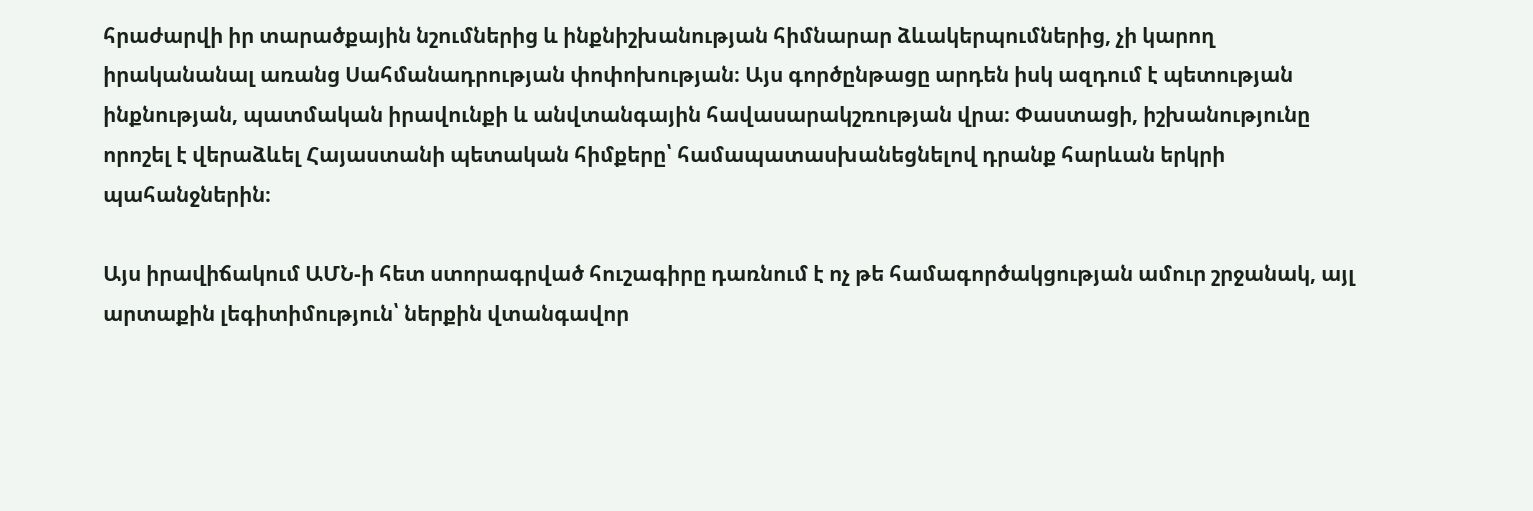հրաժարվի իր տարածքային նշումներից և ինքնիշխանության հիմնարար ձևակերպումներից, չի կարող իրականանալ առանց Սահմանադրության փոփոխության։ Այս գործընթացը արդեն իսկ ազդում է պետության ինքնության, պատմական իրավունքի և անվտանգային հավասարակշռության վրա։ Փաստացի, իշխանությունը որոշել է վերաձևել Հայաստանի պետական հիմքերը՝ համապատասխանեցնելով դրանք հարևան երկրի պահանջներին։

Այս իրավիճակում ԱՄՆ-ի հետ ստորագրված հուշագիրը դառնում է ոչ թե համագործակցության ամուր շրջանակ, այլ արտաքին լեգիտիմություն՝ ներքին վտանգավոր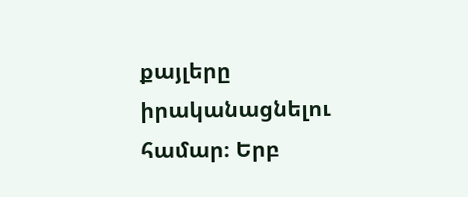քայլերը իրականացնելու համար։ Երբ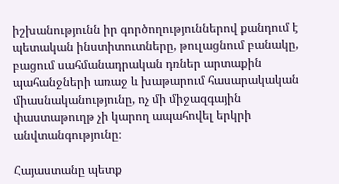իշխանությունն իր գործողություններով քանդում է պետական ինստիտուտները, թուլացնում բանակը, բացում սահմանադրական դռներ արտաքին պահանջների առաջ և խաթարում հասարակական միասնականությունը, ոչ մի միջազգային փաստաթուղթ չի կարող ապահովել երկրի անվտանգությունը։

Հայաստանը պետք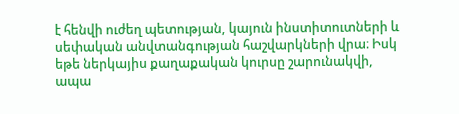է հենվի ուժեղ պետության, կայուն ինստիտուտների և սեփական անվտանգության հաշվարկների վրա։ Իսկ եթե ներկայիս քաղաքական կուրսը շարունակվի, ապա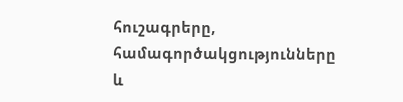հուշագրերը, համագործակցությունները և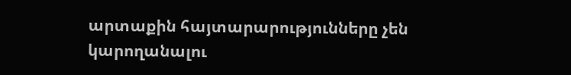արտաքին հայտարարությունները չեն կարողանալու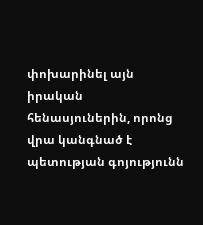փոխարինել այն իրական հենասյուներին, որոնց վրա կանգնած է պետության գոյությունն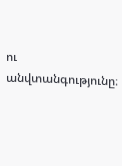ու անվտանգությունը։